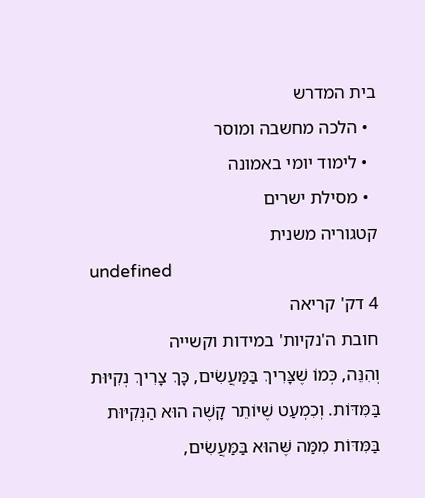בית המדרש
  • הלכה מחשבה ומוסר
  • לימוד יומי באמונה
  • מסילת ישרים
קטגוריה משנית
undefined
4 דק' קריאה
חובת ה'נקיות' במידות וקשייה
וְהִנֵּה, כְּמוֹ שֶׁצָּרִיךְ בַּמַּעֲשִׂים, כָּךְ צָרִיךְ נְקִיּוּת בַּמִּדּוֹת. וְכִמְעַט שֶׁיּוֹתֵר קָשֶׁה הוּא הַנְּקִיּוּת בַּמִּדּוֹת מִמַּה שֶּׁהוּא בַּמַּעֲשִׂים,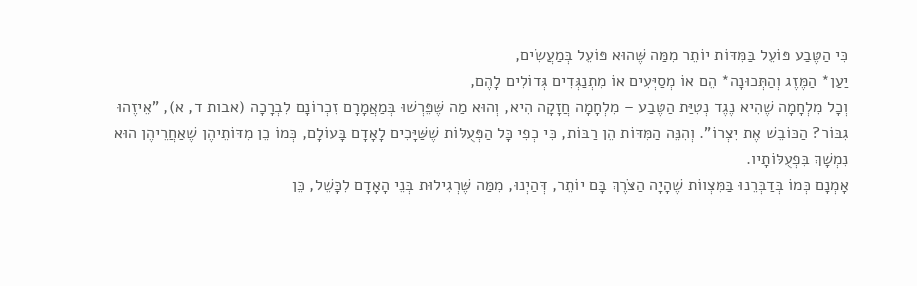כִּי הַטֶּבַע פּוֹעֵל בַּמִּדּוֹת יוֹתֵר מִמַּה שֶּׁהוּא פּוֹעֵל בְּמַעֲשִׂים,
יַעַן* הַמֶּזֶג וְהַתְּכוּנָה* הֵם אוֹ מְסַיְּעִים אוֹ מִתְנַגְּדִים גְּדוֹלִים לָהֶם,
וְכָל מִלְחָמָה שֶׁהִיא נֶגֶד נְטִיַּת הַטֶּבַע – מִלְחָמָה חֲזָקָה הִיא, וְהוּא מַה שֶּׁפֵּרְשׁוּ בְּמַאֲמָרָם זִכְרוֹנָם לִבְרָכָה (אבות ד, א), "אֵיזֶהוּ גִבּוֹר? הַכּוֹבֵשׁ אֶת יִצְרוֹ". וְהִנֵּה הַמִּדּוֹת הֵן רַבּוֹת, כִּי כְפִי כָּל הַפְּעֻלּוֹת שֶׁשַּׁיָּכִים לָאָדָם בָּעוֹלָם, כְּמוֹ כֵן מִדּוֹתֵיהֶן שֶׁאַחֲרֵיהֶן הוּא נִמְשָׁךְ בִּפְעֻלּוֹתָיו.
אָמְנָם כְּמוֹ בְּדַבְּרֵנוּ בַּמִּצְווֹת שֶׁהָיָה הַצֹּרֶךְ בָּם יוֹתֵר, דְּהַיְנוּ, מִמַּה שֶּׁרְגִילוּת בְּנֵי הָאָדָם לִכָּשֵׁל, כֵּן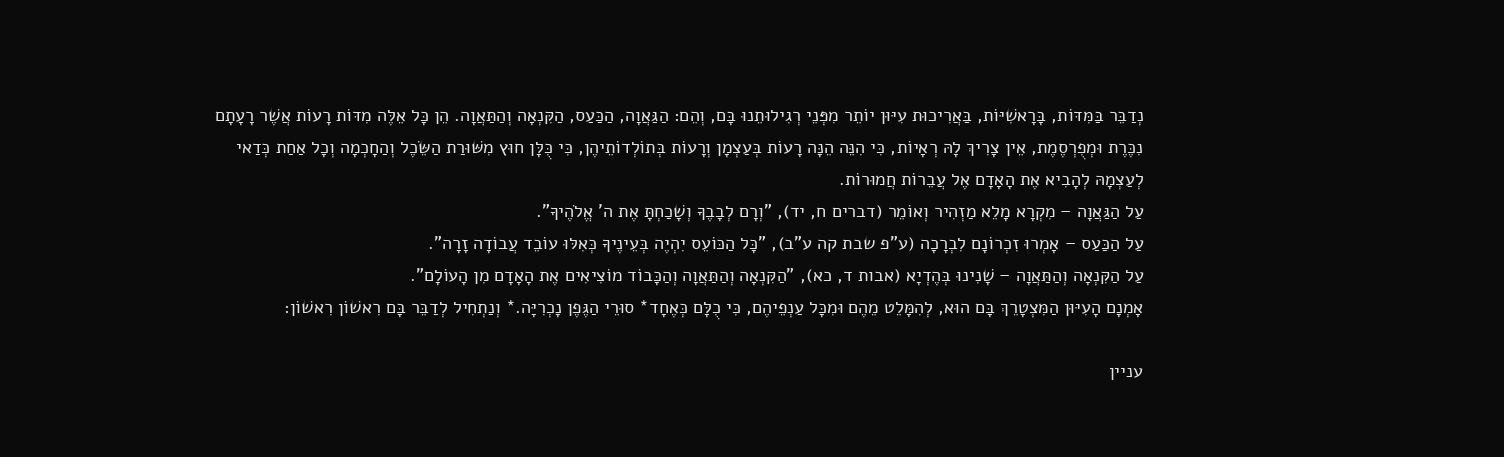נְדַבֵּר בַּמִּדּוֹת, בָּרָאשִׁיּוֹת, בַּאֲרִיכוּת עִיּוּן יוֹתֵר מִפְּנֵי רְגִילוּתֵנוּ בָּם, וְהֵם: הַגַּאֲוָה, הַכַּעַס, הַקִּנְאָה וְהַתַּאֲוָה. הֵן כָּל אֵלֶּה מִדּוֹת רָעוֹת אֲשֶׁר רָעָתָם נִכֶּרֶת וּמְפֻרְסֶמֶת, אֵין צָרִיךְ לָהּ רְאָיוֹת, כִּי הִנֵּה הֵנָּה רָעוֹת בְּעַצְמָן וְרָעוֹת בְּתוֹלְדוֹתֵיהֶן, כִּי כֻּלָּן חוּץ מִשּׁוּרַת הַשֵּׂכֶל וְהַחָכְמָה וְכָל אַחַת כְּדַאי לְעַצְמָהּ לְהָבִיא אֶת הָאָדָם אֶל עֲבֵרוֹת חֲמוּרוֹת.
עַל הַגַּאֲוָה – מִקְרָא מָלֵא מַזְהִיר וְאוֹמֵר (דברים ח, יד), "וְרָם לְבָבֶךָ וְשָׁכַחְתָּ אֶת ה' אֱלֹהֶיךָ".
עַל הַכַּעַס – אָמְרוּ זִכְרוֹנָם לִבְרָכָה (ע"פ שבת קה ע"ב), "כָּל הַכּוֹעֵס יִהְיֶה בְּעֵינֶיךָ כְּאִלּוּ עוֹבֵד עֲבוֹדָה זָרָה".
עַל הַקִּנְאָה וְהַתַּאֲוָה – שָׁנִינוּ בְּהֶדְיָא (אבות ד, כא), "הַקִּנְאָה וְהַתַּאֲוָה וְהַכָּבוֹד מוֹצִיאִים אֶת הָאָדָם מִן הָעוֹלָם".
אָמְנָם הָעִיּוּן הַמִּצְטָרֵךְ בָּם הוּא, לְהִמָּלֵט מֵהֶם וּמִכָּל עַנְפֵיהֶם, כִּי כֻלָּם כְּאֶחָד* סוּרֵי הַגֶּפֶן נָכְרִיָּה.* וְנַתְחִיל לְדַבֵּר בָּם רִאשׁוֹן רִאשׁוֹן:

עניין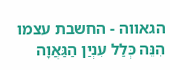הגאווה - החשבת עצמו
הִנֵּה כְּלַל עִנְיַן הַגַּאֲוָה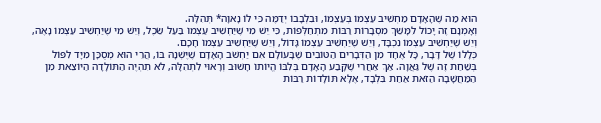הוּא מַה שֶׁהָאָדָם מַחְשִׁיב עַצְמוֹ בְּעַצְמוֹ, וּבִלְבָבוֹ יְדַמֶּה כִּי לוֹ נָאוָה* תְּהִלָּה.
וְאָמְנָם זֶה יָכוֹל לִמָּשֵׁךְ מִסְבָרוֹת רַבּוֹת מִתְחַלְּפוֹת, כִּי יֵשׁ מִי שֶׁיַּחְשִׁיב עַצְמוֹ בַּעַל שֵׂכֶל, וְיֵשׁ מִי שֶׁיַּחְשִׁיב עַצְמוֹ נָאֶה, וְיֵשׁ שֶׁיַּחְשִׁיב עַצְמוֹ נִכְבָּד, וְיֵשׁ שֶׁיַּחְשִׁיב עַצְמוֹ גָּדוֹל, וְיֵשׁ שֶׁיַּחְשִׁיב עַצְמוֹ חָכָם.
כְּלָלוֹ שֶׁל דָּבָר, כָּל אֶחָד מִן הַדְּבָרִים הַטּוֹבִים שֶׁבָּעוֹלָם אִם יַחְשֹׁב הָאָדָם שֶׁיֶּשְׁנָהּ בּוֹ, הֲרֵי הוּא מְסֻכָּן מִיָּד לִפּוֹל בְּשַׁחַת זֶה שֶׁל גַּאֲוָה. אַךְ אַחֲרֵי שֶׁקָּבַע הָאָדָם בְּלִבּוֹ הֱיוֹתוֹ חָשׁוּב וְרָאוּי לִתְהִלָּה, לֹא תִהְיֶה הַתּוֹלָדָה הַיּוֹצֵאת מִן הַמַּחֲשָׁבָה הַזֹּאת אַחַת בִּלְבָד, אֶלָּא תּוֹלָדוֹת רַבּוֹת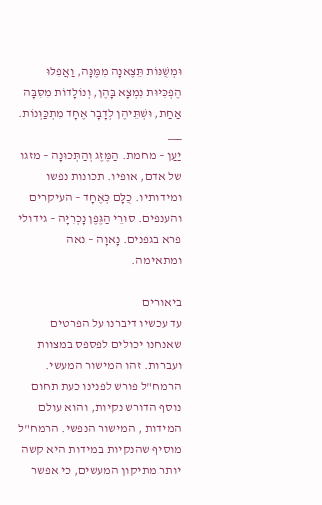וּמְשֻׁנּוֹת תֵּצֶאנָה מִמֶּנָּה, וַאֲפִלּוּ הֶפְכִּיּוּת נִמְצָא בָּהֶן, וְנוֹלָדוֹת מִסִּבָּה אַחַת, וּשְׁתֵּיהֶן לְדָבָר אֶחָד מִתְכַּוְּנוֹת.
___
יַעַן – מחמת. הַמֶּזֶג וְהַתְּכוּנָה – מזגו של אדם, אופיו. תכונות נפשו ומידותיו. כֻלָּם כְּאֶחָד – העיקרים והענפים. סוּרֵי הַגֶּפֶן נָכְרִיָּה – גידולי פרא בגפנים. נָאוָה – נאה ומתאימה.

ביאורים
עד עכשיו דיברנו על הפרטים שאנחנו יכולים לפספס במצוות ועברות. זהו המישור המעשי. הרמח"ל פורש לפנינו כעת תחום נוסף הדורש נקיות, והוא עולם המידות , המישור הנפשי. הרמח"ל מוסיף שהנקיות במידות היא קשה יותר מתיקון המעשים, כי אפשר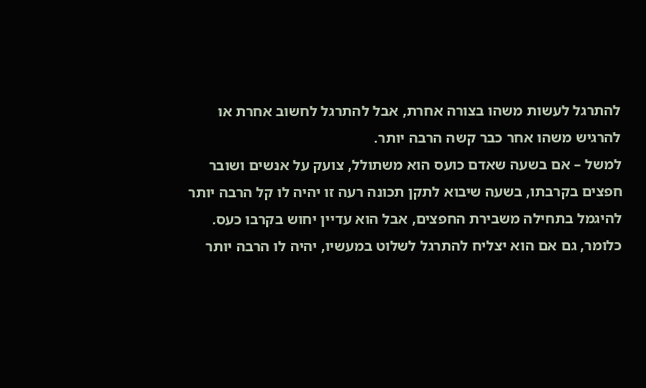להתרגל לעשות משהו בצורה אחרת, אבל להתרגל לחשוב אחרת או להרגיש משהו אחר כבר קשה הרבה יותר.
למשל – אם בשעה שאדם כועס הוא משתולל, צועק על אנשים ושובר חפצים בקרבתו, בשעה שיבוא לתקן תכונה רעה זו יהיה לו קל הרבה יותר להיגמל בתחילה משבירת החפצים, אבל הוא עדיין יחוש בקרבו כעס. כלומר, גם אם הוא יצליח להתרגל לשלוט במעשיו, יהיה לו הרבה יותר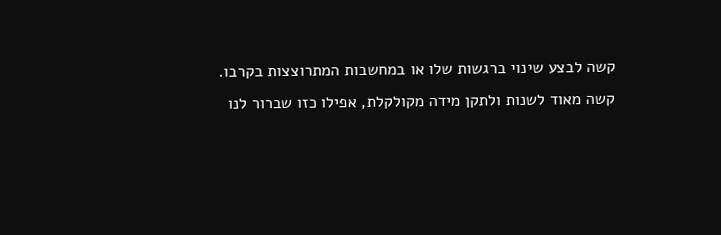קשה לבצע שינוי ברגשות שלו או במחשבות המתרוצצות בקרבו.
קשה מאוד לשנות ולתקן מידה מקולקלת, אפילו כזו שברור לנו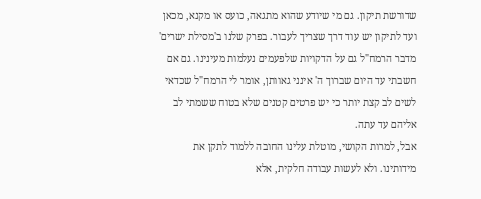שדורשת תיקון. גם מי שיודע שהוא מתגאה, כועס או מקנא, מכאן ועד לתיקון יש עוד דרך שצריך לעבור. בפרק שלנו ב'מסילת ישרים' מדבר הרמח"ל גם על הדקויות שלפעמים נעלמות מעינינו. גם אם חשבתי עד היום שברוך ה' אינני גאוותן, אומר לי הרמח"ל שכדאי לשים לב קצת יותר כי יש פרטים קטנים שלא בטוח ששמתי לב אליהם עד עתה.
אבל, למרות הקושי, מוטלת עלינו החובה ללמוד לתקן את מידותינו. ולא לעשות עבודה חלקית, אלא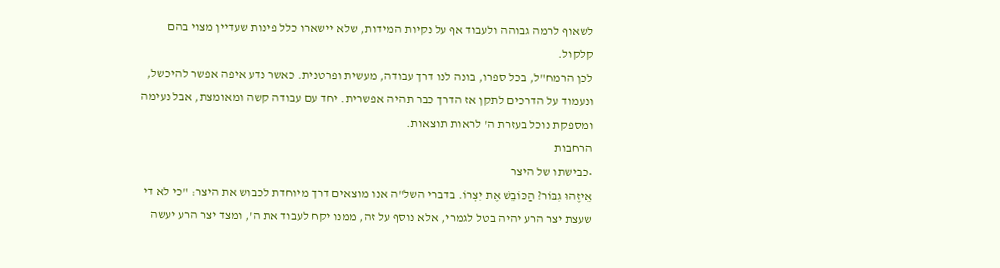לשאוף לרמה גבוהה ולעבוד אף על נקיות המידות, שלא יישארו כלל פינות שעדיין מצוי בהם קלקול.
לכן הרמח"ל, בכל ספרו, בונה לנו דרך עבודה, מעשית ופרטנית. כאשר נדע איפה אפשר להיכשל, ונעמוד על הדרכים לתקן אז הדרך כבר תהיה אפשרית. יחד עם עבודה קשה ומאומצת, אבל נעימה ומספקת נוכל בעזרת ה' לראות תוצאות.
הרחבות
•כבישתו של היצר
אֵיזֶהוּ גִבּוֹר? הַכּוֹבֵשׁ אֶת יִצְרוֹ. בדברי השל"ה אנו מוצאים דרך מיוחדת לכבוש את היצר: "כי לא די שעצת יצר הרע יהיה בטל לגמרי, אלא נוסף על זה, ממנו יקח לעבוד את ה', ומצד יצר הרע יעשה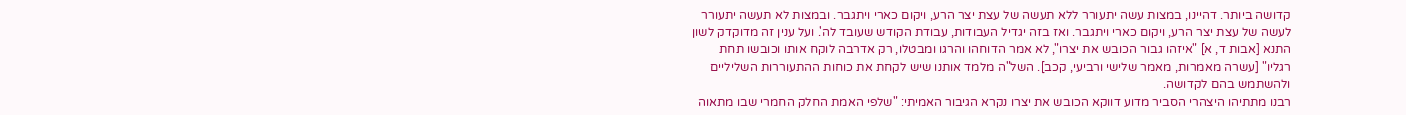קדושה ביותר. דהיינו, במצות עשה יתעורר ללא תעשה של עצת יצר הרע, ויקום כארי ויתגבר. ובמצות לא תעשה יתעורר לעשה של עצת יצר הרע, ויקום כארי ויתגבר. ואז בזה יגדיל העבודות, עבודת הקודש שעובד לה'. ועל ענין זה מדוקדק לשון התנא [אבות ד, א] "איזהו גבור הכובש את יצרו", לא אמר הדוחהו והרגו ומבטלו, רק אדרבה לוקח אותו וכובשו תחת רגליו" [עשרה מאמרות, מאמר שלישי ורביעי, קכב]. השל"ה מלמד אותנו שיש לקחת את כוחות ההתעוררות השליליים ולהשתמש בהם לקדושה.
רבנו מתתיהו היצהרי הסביר מדוע דווקא הכובש את יצרו נקרא הגיבור האמיתי: "שלפי האמת החלק החמרי שבו מתאוה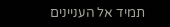תמיד אל העניינים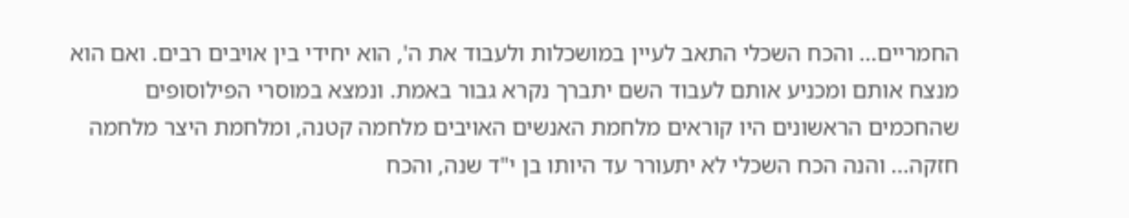החמריים... והכח השכלי התאב לעיין במושכלות ולעבוד את ה', הוא יחידי בין אויבים רבים. ואם הוא מנצח אותם ומכניע אותם לעבוד השם יתברך נקרא גבור באמת. ונמצא במוסרי הפילוסופים שהחכמים הראשונים היו קוראים מלחמת האנשים האויבים מלחמה קטנה, ומלחמת היצר מלחמה חזקה... והנה הכח השכלי לא יתעורר עד היותו בן י"ד שנה, והכח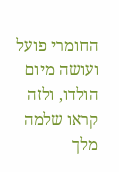החומרי פועל ועושה מיום הולדו, ולזה קראו שלמה מלך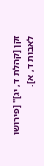זקן [קהלת ד, יג]" [פירושו לאבות ד, א].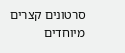סרטונים קצרים מיוחדים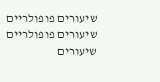שיעורים פופולריים
שיעורים פופולריים
שיעורים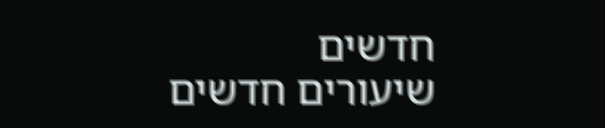חדשים
שיעורים חדשים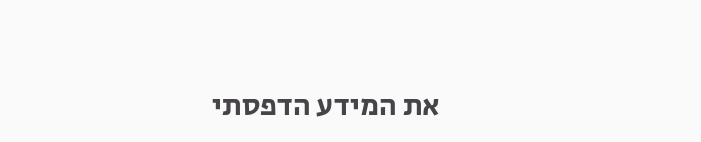את המידע הדפסתי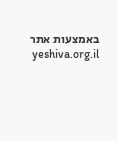באמצעות אתר yeshiva.org.il